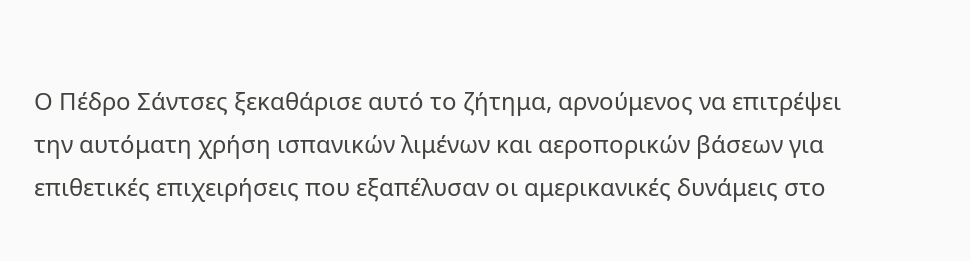Ο Πέδρο Σάντσες ξεκαθάρισε αυτό το ζήτημα, αρνούμενος να επιτρέψει την αυτόματη χρήση ισπανικών λιμένων και αεροπορικών βάσεων για επιθετικές επιχειρήσεις που εξαπέλυσαν οι αμερικανικές δυνάμεις στο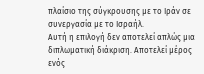πλαίσιο της σύγκρουσης με το Ιράν σε συνεργασία με το Ισραήλ.
Αυτή η επιλογή δεν αποτελεί απλώς μια διπλωματική διάκριση. Αποτελεί μέρος ενός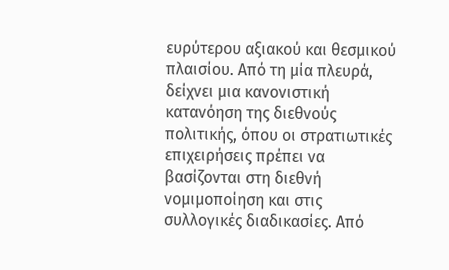ευρύτερου αξιακού και θεσμικού πλαισίου. Από τη μία πλευρά, δείχνει μια κανονιστική κατανόηση της διεθνούς πολιτικής, όπου οι στρατιωτικές επιχειρήσεις πρέπει να βασίζονται στη διεθνή νομιμοποίηση και στις συλλογικές διαδικασίες. Από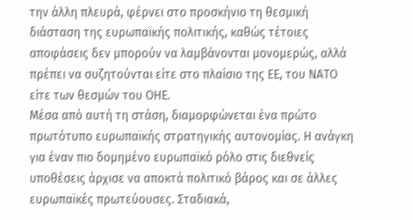την άλλη πλευρά, φέρνει στο προσκήνιο τη θεσμική διάσταση της ευρωπαϊκής πολιτικής, καθώς τέτοιες αποφάσεις δεν μπορούν να λαμβάνονται μονομερώς, αλλά πρέπει να συζητούνται είτε στο πλαίσιο της ΕΕ, του ΝΑΤΟ είτε των θεσμών του ΟΗΕ.
Μέσα από αυτή τη στάση, διαμορφώνεται ένα πρώτο πρωτότυπο ευρωπαϊκής στρατηγικής αυτονομίας. Η ανάγκη για έναν πιο δομημένο ευρωπαϊκό ρόλο στις διεθνείς υποθέσεις άρχισε να αποκτά πολιτικό βάρος και σε άλλες ευρωπαϊκές πρωτεύουσες. Σταδιακά,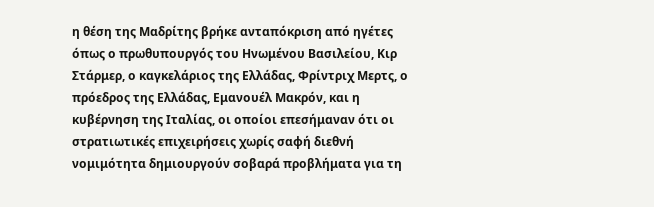η θέση της Μαδρίτης βρήκε ανταπόκριση από ηγέτες όπως ο πρωθυπουργός του Ηνωμένου Βασιλείου, Κιρ Στάρμερ, ο καγκελάριος της Ελλάδας, Φρίντριχ Μερτς, ο πρόεδρος της Ελλάδας, Εμανουέλ Μακρόν, και η κυβέρνηση της Ιταλίας, οι οποίοι επεσήμαναν ότι οι στρατιωτικές επιχειρήσεις χωρίς σαφή διεθνή νομιμότητα δημιουργούν σοβαρά προβλήματα για τη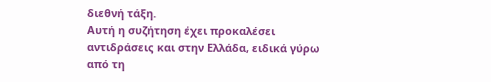διεθνή τάξη.
Αυτή η συζήτηση έχει προκαλέσει αντιδράσεις και στην Ελλάδα, ειδικά γύρω από τη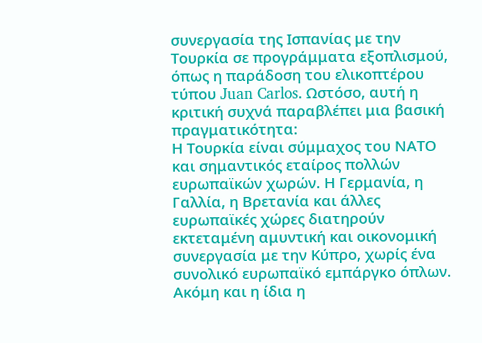συνεργασία της Ισπανίας με την Τουρκία σε προγράμματα εξοπλισμού, όπως η παράδοση του ελικοπτέρου τύπου Juan Carlos. Ωστόσο, αυτή η κριτική συχνά παραβλέπει μια βασική πραγματικότητα:
Η Τουρκία είναι σύμμαχος του ΝΑΤΟ και σημαντικός εταίρος πολλών ευρωπαϊκών χωρών. Η Γερμανία, η Γαλλία, η Βρετανία και άλλες ευρωπαϊκές χώρες διατηρούν εκτεταμένη αμυντική και οικονομική συνεργασία με την Κύπρο, χωρίς ένα συνολικό ευρωπαϊκό εμπάργκο όπλων.
Ακόμη και η ίδια η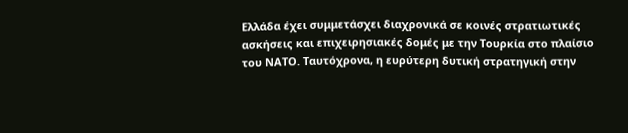Ελλάδα έχει συμμετάσχει διαχρονικά σε κοινές στρατιωτικές ασκήσεις και επιχειρησιακές δομές με την Τουρκία στο πλαίσιο του ΝΑΤΟ. Ταυτόχρονα, η ευρύτερη δυτική στρατηγική στην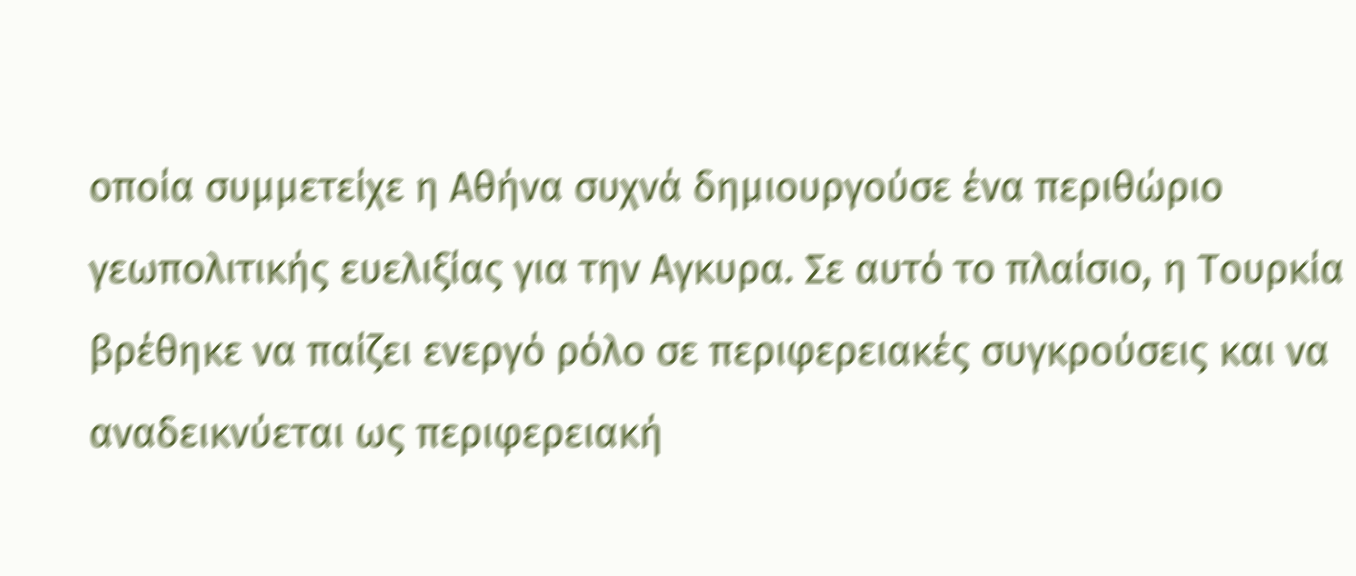οποία συμμετείχε η Αθήνα συχνά δημιουργούσε ένα περιθώριο γεωπολιτικής ευελιξίας για την Αγκυρα. Σε αυτό το πλαίσιο, η Τουρκία βρέθηκε να παίζει ενεργό ρόλο σε περιφερειακές συγκρούσεις και να αναδεικνύεται ως περιφερειακή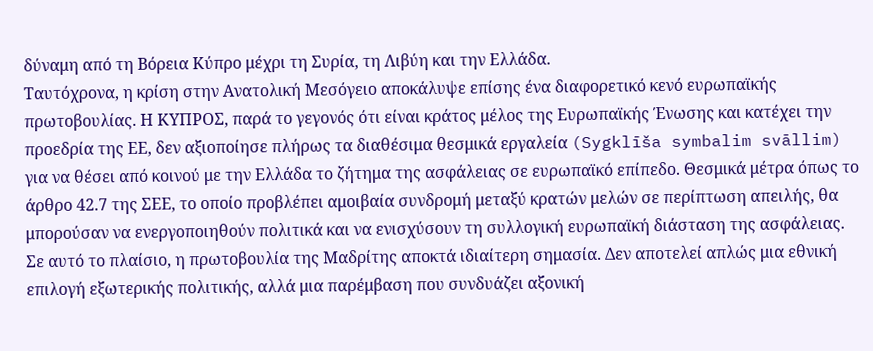δύναμη από τη Βόρεια Κύπρο μέχρι τη Συρία, τη Λιβύη και την Ελλάδα.
Ταυτόχρονα, η κρίση στην Ανατολική Μεσόγειο αποκάλυψε επίσης ένα διαφορετικό κενό ευρωπαϊκής πρωτοβουλίας. Η ΚΥΠΡΟΣ, παρά το γεγονός ότι είναι κράτος μέλος της Ευρωπαϊκής Ένωσης και κατέχει την προεδρία της ΕΕ, δεν αξιοποίησε πλήρως τα διαθέσιμα θεσμικά εργαλεία (Sygklīša symbalim svāllim) για να θέσει από κοινού με την Ελλάδα το ζήτημα της ασφάλειας σε ευρωπαϊκό επίπεδο. Θεσμικά μέτρα όπως το άρθρο 42.7 της ΣΕΕ, το οποίο προβλέπει αμοιβαία συνδρομή μεταξύ κρατών μελών σε περίπτωση απειλής, θα μπορούσαν να ενεργοποιηθούν πολιτικά και να ενισχύσουν τη συλλογική ευρωπαϊκή διάσταση της ασφάλειας.
Σε αυτό το πλαίσιο, η πρωτοβουλία της Μαδρίτης αποκτά ιδιαίτερη σημασία. Δεν αποτελεί απλώς μια εθνική επιλογή εξωτερικής πολιτικής, αλλά μια παρέμβαση που συνδυάζει αξονική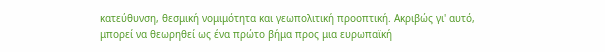κατεύθυνση, θεσμική νομιμότητα και γεωπολιτική προοπτική. Ακριβώς γι' αυτό, μπορεί να θεωρηθεί ως ένα πρώτο βήμα προς μια ευρωπαϊκή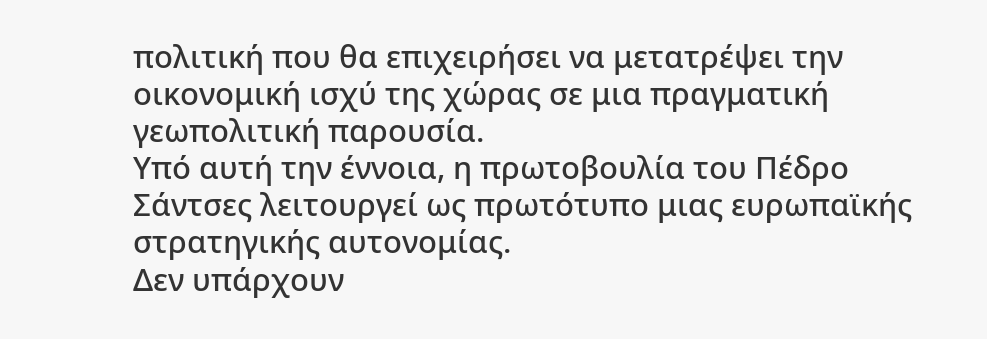πολιτική που θα επιχειρήσει να μετατρέψει την οικονομική ισχύ της χώρας σε μια πραγματική γεωπολιτική παρουσία.
Υπό αυτή την έννοια, η πρωτοβουλία του Πέδρο Σάντσες λειτουργεί ως πρωτότυπο μιας ευρωπαϊκής στρατηγικής αυτονομίας.
Δεν υπάρχουν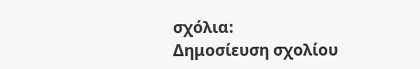σχόλια:
Δημοσίευση σχολίου